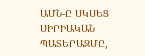ԱՄՆ-Ը ՍԿՍԵՑ ՍԻՐԻԱԿԱՆ ՊԱՏԵՐԱԶՄԸ,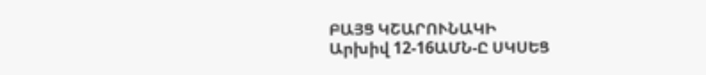ԲԱՅՑ ԿՇԱՐՈՒՆԱԿԻ
Արխիվ 12-16ԱՄՆ-Ը ՍԿՍԵՑ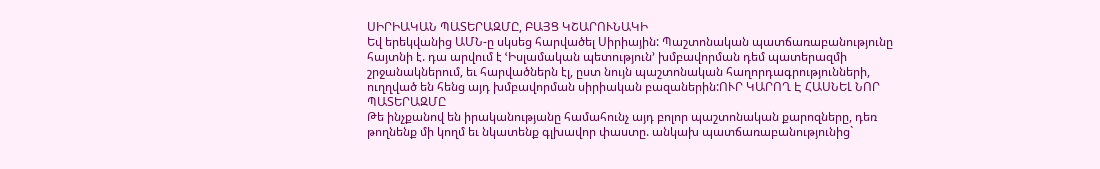ՍԻՐԻԱԿԱՆ ՊԱՏԵՐԱԶՄԸ, ԲԱՅՑ ԿՇԱՐՈՒՆԱԿԻ
Եվ երեկվանից ԱՄՆ-ը սկսեց հարվածել Սիրիային: Պաշտոնական պատճառաբանությունը հայտնի է. դա արվում է ՙԻսլամական պետություն՚ խմբավորման դեմ պատերազմի շրջանակներում, եւ հարվածներն էլ, ըստ նույն պաշտոնական հաղորդագրությունների, ուղղված են հենց այդ խմբավորման սիրիական բազաներին:ՈՒՐ ԿԱՐՈՂ Է ՀԱՍՆԵԼ ՆՈՐ ՊԱՏԵՐԱԶՄԸ
Թե ինչքանով են իրականությանը համահունչ այդ բոլոր պաշտոնական քարոզները, դեռ թողնենք մի կողմ եւ նկատենք գլխավոր փաստը. անկախ պատճառաբանությունից`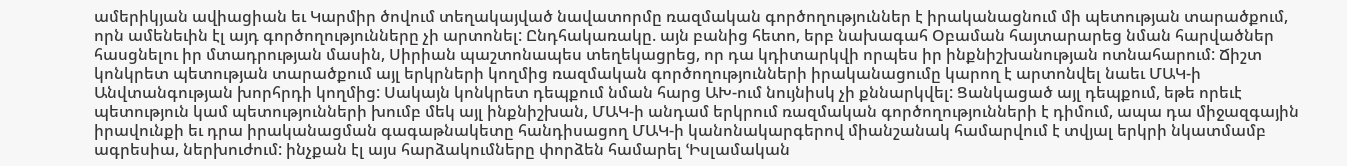ամերիկյան ավիացիան եւ Կարմիր ծովում տեղակայված նավատորմը ռազմական գործողություններ է իրականացնում մի պետության տարածքում, որն ամենեւին էլ այդ գործողությունները չի արտոնել: Ընդհակառակը. այն բանից հետո, երբ նախագահ Օբաման հայտարարեց նման հարվածներ հասցնելու իր մտադրության մասին, Սիրիան պաշտոնապես տեղեկացրեց, որ դա կդիտարկվի որպես իր ինքնիշխանության ոտնահարում: Ճիշտ կոնկրետ պետության տարածքում այլ երկրների կողմից ռազմական գործողությունների իրականացումը կարող է արտոնվել նաեւ ՄԱԿ-ի Անվտանգության խորհրդի կողմից: Սակայն կոնկրետ դեպքում նման հարց ԱԽ-ում նույնիսկ չի քննարկվել: Ցանկացած այլ դեպքում, եթե որեւէ պետություն կամ պետությունների խումբ մեկ այլ ինքնիշխան, ՄԱԿ-ի անդամ երկրում ռազմական գործողությունների է դիմում, ապա դա միջազգային իրավունքի եւ դրա իրականացման գագաթնակետը հանդիսացող ՄԱԿ-ի կանոնակարգերով միանշանակ համարվում է տվյալ երկրի նկատմամբ ագրեսիա, ներխուժում: ինչքան էլ այս հարձակումները փորձեն համարել ՙԻսլամական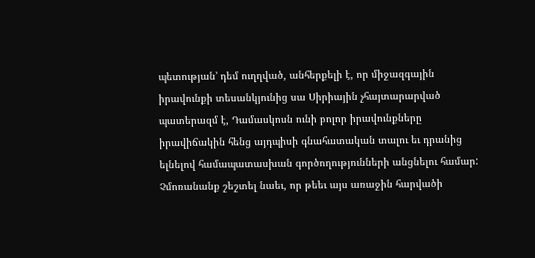պետության՚ դեմ ուղղված, անհերքելի է, որ միջազգային իրավունքի տեսանկյունից սա Սիրիային չհայտարարված պատերազմ է, Դամասկոսն ունի բոլոր իրավունքները իրավիճակին հենց այդպիսի գնահատական տալու եւ դրանից ելնելով համապատասխան գործողությունների անցնելու համար:
Չմոռանանք շեշտել նաեւ, որ թեեւ այս առաջին հարվածի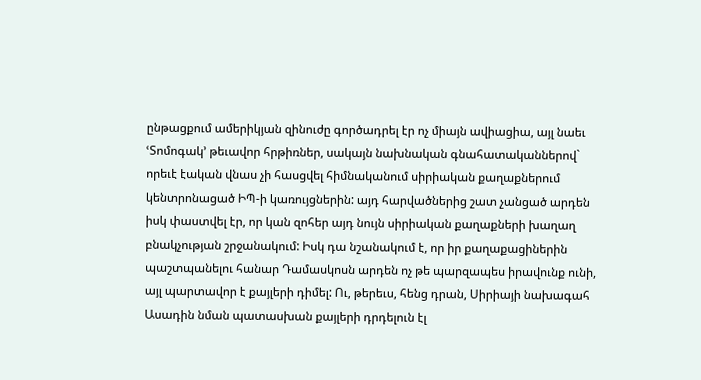ընթացքում ամերիկյան զինուժը գործադրել էր ոչ միայն ավիացիա, այլ նաեւ ՙՏոմոգակ՚ թեւավոր հրթիռներ, սակայն նախնական գնահատականներով` որեւէ էական վնաս չի հասցվել հիմնականում սիրիական քաղաքներում կենտրոնացած ԻՊ-ի կառույցներին: այդ հարվածներից շատ չանցած արդեն իսկ փաստվել էր, որ կան զոհեր այդ նույն սիրիական քաղաքների խաղաղ բնակչության շրջանակում: Իսկ դա նշանակում է, որ իր քաղաքացիներին պաշտպանելու հանար Դամասկոսն արդեն ոչ թե պարզապես իրավունք ունի, այլ պարտավոր է քայլերի դիմել: Ու, թերեւս, հենց դրան, Սիրիայի նախագահ Ասադին նման պատասխան քայլերի դրդելուն էլ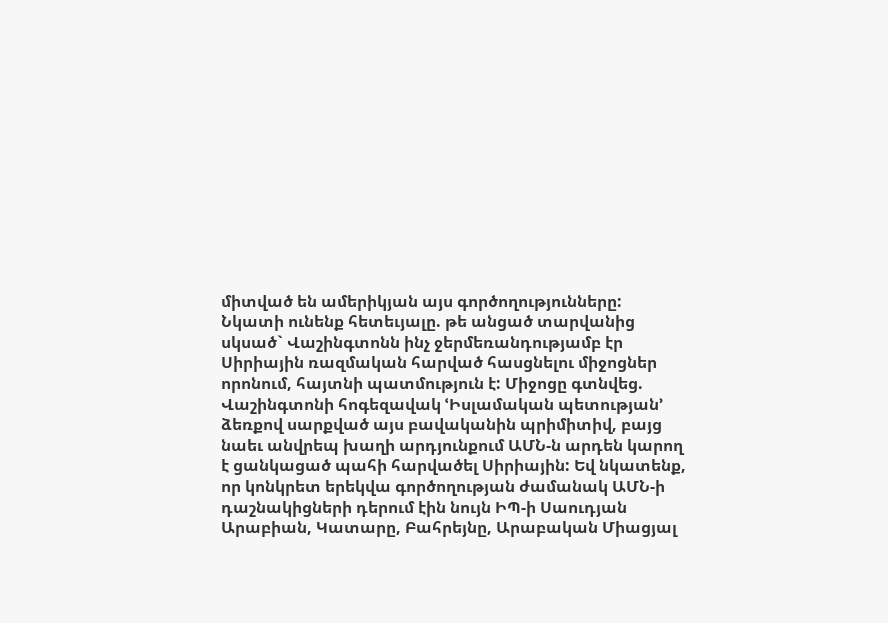միտված են ամերիկյան այս գործողությունները:
Նկատի ունենք հետեւյալը. թե անցած տարվանից սկսած` Վաշինգտոնն ինչ ջերմեռանդությամբ էր Սիրիային ռազմական հարված հասցնելու միջոցներ որոնում, հայտնի պատմություն է: Միջոցը գտնվեց. Վաշինգտոնի հոգեզավակ ՙԻսլամական պետության՚ ձեռքով սարքված այս բավականին պրիմիտիվ, բայց նաեւ անվրեպ խաղի արդյունքում ԱՄՆ-ն արդեն կարող է ցանկացած պահի հարվածել Սիրիային: Եվ նկատենք, որ կոնկրետ երեկվա գործողության ժամանակ ԱՄՆ-ի դաշնակիցների դերում էին նույն ԻՊ-ի Սաուդյան Արաբիան, Կատարը, Բահրեյնը, Արաբական Միացյալ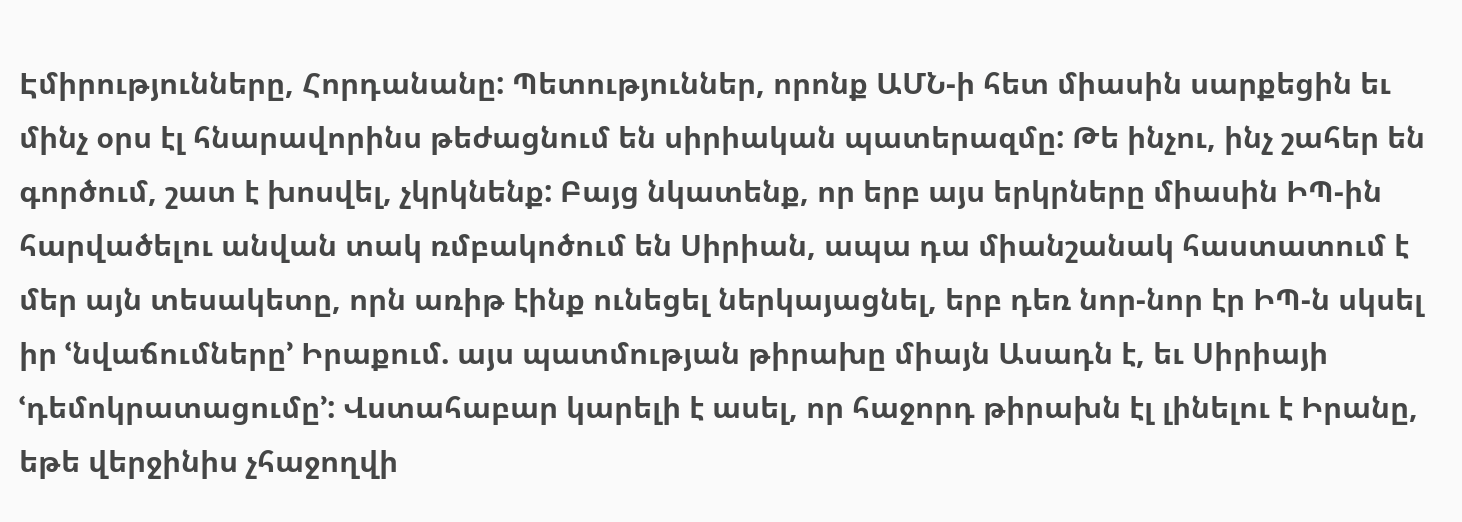Էմիրությունները, Հորդանանը: Պետություններ, որոնք ԱՄՆ-ի հետ միասին սարքեցին եւ մինչ օրս էլ հնարավորինս թեժացնում են սիրիական պատերազմը: Թե ինչու, ինչ շահեր են գործում, շատ է խոսվել, չկրկնենք: Բայց նկատենք, որ երբ այս երկրները միասին ԻՊ-ին հարվածելու անվան տակ ռմբակոծում են Սիրիան, ապա դա միանշանակ հաստատում է մեր այն տեսակետը, որն առիթ էինք ունեցել ներկայացնել, երբ դեռ նոր-նոր էր ԻՊ-ն սկսել իր ՙնվաճումները՚ Իրաքում. այս պատմության թիրախը միայն Ասադն է, եւ Սիրիայի ՙդեմոկրատացումը՚: Վստահաբար կարելի է ասել, որ հաջորդ թիրախն էլ լինելու է Իրանը, եթե վերջինիս չհաջողվի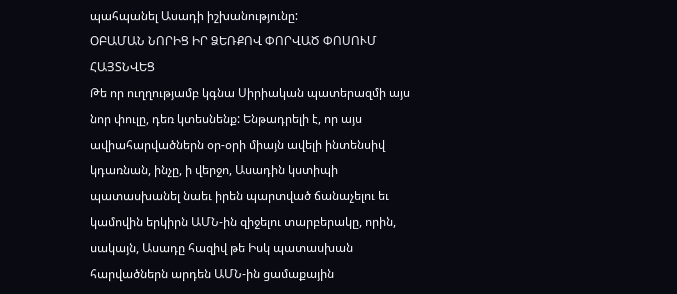պահպանել Ասադի իշխանությունը:
ՕԲԱՄԱՆ ՆՈՐԻՑ ԻՐ ՁԵՌՔՈՎ ՓՈՐՎԱԾ ՓՈՍՈՒՄ ՀԱՅՏՆՎԵՑ
Թե որ ուղղությամբ կգնա Սիրիական պատերազմի այս նոր փուլը, դեռ կտեսնենք: Ենթադրելի է, որ այս ավիահարվածներն օր-օրի միայն ավելի ինտենսիվ կդառնան, ինչը, ի վերջո, Ասադին կստիպի պատասխանել նաեւ իրեն պարտված ճանաչելու եւ կամովին երկիրն ԱՄՆ-ին զիջելու տարբերակը, որին, սակայն, Ասադը հազիվ թե Իսկ պատասխան հարվածներն արդեն ԱՄՆ-ին ցամաքային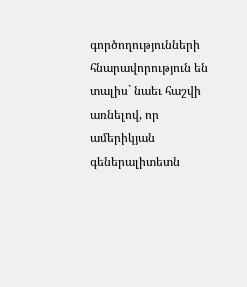գործողությունների հնարավորություն են տալիս` նաեւ հաշվի առնելով, որ ամերիկյան գեներալիտետն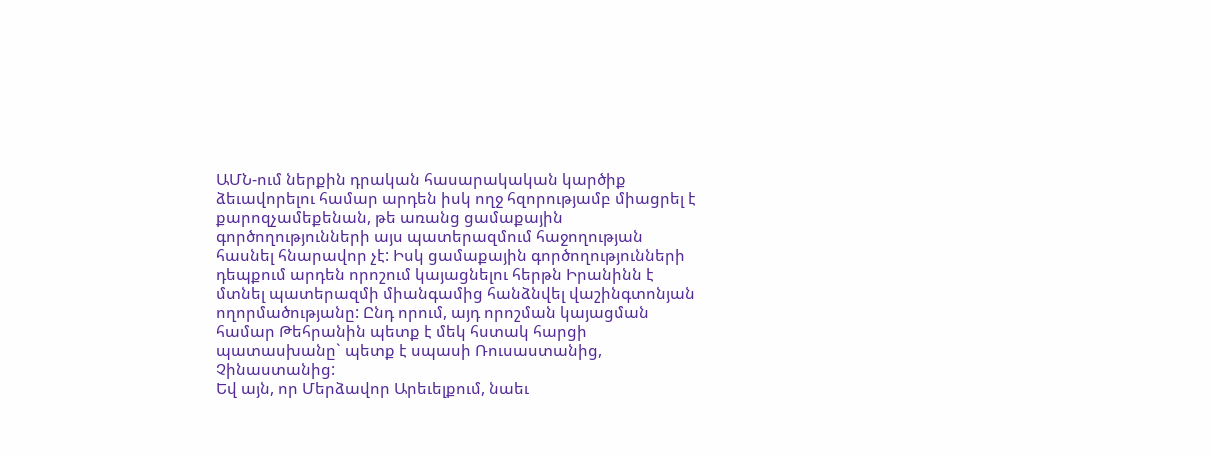ԱՄՆ-ում ներքին դրական հասարակական կարծիք ձեւավորելու համար արդեն իսկ ողջ հզորությամբ միացրել է քարոզչամեքենան, թե առանց ցամաքային գործողությունների այս պատերազմում հաջողության հասնել հնարավոր չէ: Իսկ ցամաքային գործողությունների դեպքում արդեն որոշում կայացնելու հերթն Իրանինն է մտնել պատերազմի միանգամից հանձնվել վաշինգտոնյան ողորմածությանը: Ընդ որում, այդ որոշման կայացման համար Թեհրանին պետք է մեկ հստակ հարցի պատասխանը` պետք է սպասի Ռուսաստանից, Չինաստանից:
Եվ այն, որ Մերձավոր Արեւելքում, նաեւ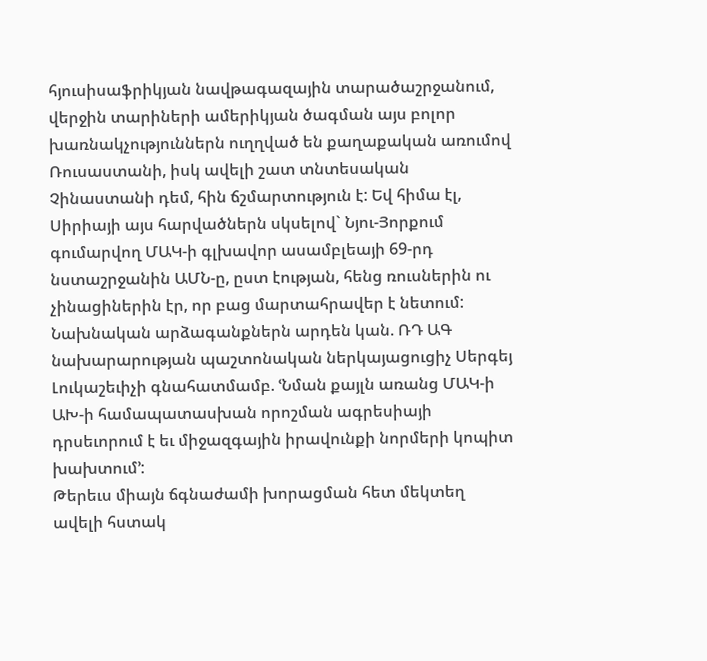հյուսիսաֆրիկյան նավթագազային տարածաշրջանում, վերջին տարիների ամերիկյան ծագման այս բոլոր խառնակչություններն ուղղված են քաղաքական առումով Ռուսաստանի, իսկ ավելի շատ տնտեսական Չինաստանի դեմ, հին ճշմարտություն է: Եվ հիմա էլ, Սիրիայի այս հարվածներն սկսելով` Նյու-Յորքում գումարվող ՄԱԿ-ի գլխավոր ասամբլեայի 69-րդ նստաշրջանին ԱՄՆ-ը, ըստ էության, հենց ռուսներին ու չինացիներին էր, որ բաց մարտահրավեր է նետում:
Նախնական արձագանքներն արդեն կան. ՌԴ ԱԳ նախարարության պաշտոնական ներկայացուցիչ Սերգեյ Լուկաշեւիչի գնահատմամբ. ՙՆման քայլն առանց ՄԱԿ-ի ԱԽ-ի համապատասխան որոշման ագրեսիայի դրսեւորում է եւ միջազգային իրավունքի նորմերի կոպիտ խախտում՚:
Թերեւս միայն ճգնաժամի խորացման հետ մեկտեղ ավելի հստակ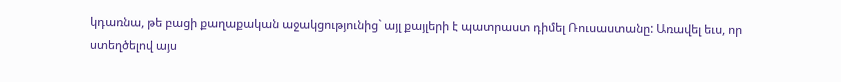կդառնա, թե բացի քաղաքական աջակցությունից` այլ քայլերի է պատրաստ դիմել Ռուսաստանը: Առավել եւս, որ ստեղծելով այս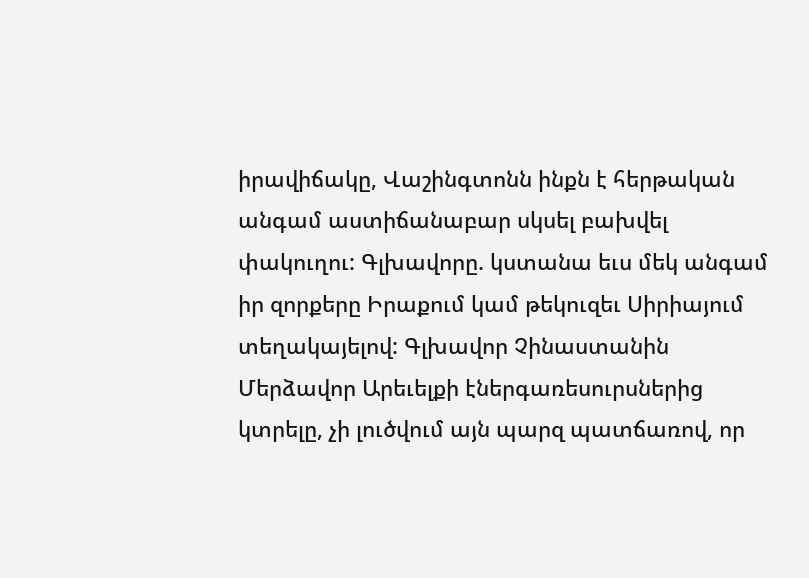իրավիճակը, Վաշինգտոնն ինքն է հերթական անգամ աստիճանաբար սկսել բախվել փակուղու: Գլխավորը. կստանա եւս մեկ անգամ իր զորքերը Իրաքում կամ թեկուզեւ Սիրիայում տեղակայելով: Գլխավոր Չինաստանին Մերձավոր Արեւելքի էներգառեսուրսներից կտրելը, չի լուծվում այն պարզ պատճառով, որ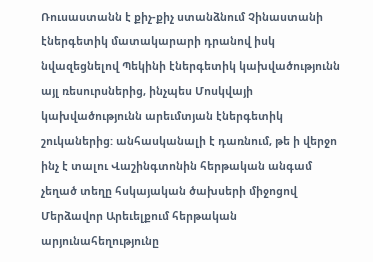Ռուսաստանն է քիչ-քիչ ստանձնում Չինաստանի էներգետիկ մատակարարի դրանով իսկ նվազեցնելով Պեկինի էներգետիկ կախվածությունն այլ ռեսուրսներից, ինչպես Մոսկվայի կախվածությունն արեւմտյան էներգետիկ շուկաներից: անհասկանալի է դառնում, թե ի վերջո ինչ է տալու Վաշինգտոնին հերթական անգամ չեղած տեղը հսկայական ծախսերի միջոցով Մերձավոր Արեւելքում հերթական արյունահեղությունը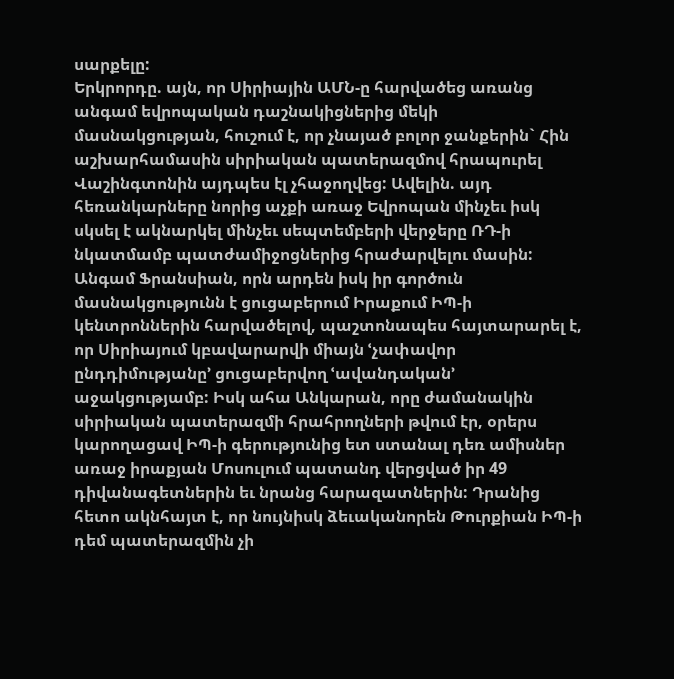սարքելը:
Երկրորդը. այն, որ Սիրիային ԱՄՆ-ը հարվածեց առանց անգամ եվրոպական դաշնակիցներից մեկի մասնակցության, հուշում է, որ չնայած բոլոր ջանքերին` Հին աշխարհամասին սիրիական պատերազմով հրապուրել Վաշինգտոնին այդպես էլ չհաջողվեց: Ավելին. այդ հեռանկարները նորից աչքի առաջ Եվրոպան մինչեւ իսկ սկսել է ակնարկել մինչեւ սեպտեմբերի վերջերը ՌԴ-ի նկատմամբ պատժամիջոցներից հրաժարվելու մասին: Անգամ Ֆրանսիան, որն արդեն իսկ իր գործուն մասնակցությունն է ցուցաբերում Իրաքում ԻՊ-ի կենտրոններին հարվածելով, պաշտոնապես հայտարարել է, որ Սիրիայում կբավարարվի միայն ՙչափավոր ընդդիմությանը՚ ցուցաբերվող ՙավանդական՚ աջակցությամբ: Իսկ ահա Անկարան, որը ժամանակին սիրիական պատերազմի հրահրողների թվում էր, օրերս կարողացավ ԻՊ-ի գերությունից ետ ստանալ դեռ ամիսներ առաջ իրաքյան Մոսուլում պատանդ վերցված իր 49 դիվանագետներին եւ նրանց հարազատներին: Դրանից հետո ակնհայտ է, որ նույնիսկ ձեւականորեն Թուրքիան ԻՊ-ի դեմ պատերազմին չի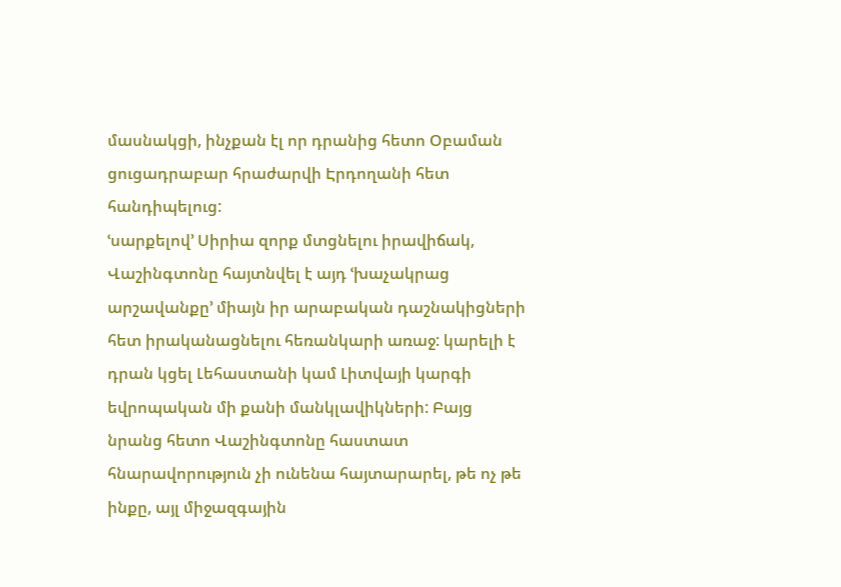մասնակցի, ինչքան էլ որ դրանից հետո Օբաման ցուցադրաբար հրաժարվի Էրդողանի հետ հանդիպելուց:
ՙսարքելով՚ Սիրիա զորք մտցնելու իրավիճակ, Վաշինգտոնը հայտնվել է այդ ՙխաչակրաց արշավանքը՚ միայն իր արաբական դաշնակիցների հետ իրականացնելու հեռանկարի առաջ: կարելի է դրան կցել Լեհաստանի կամ Լիտվայի կարգի եվրոպական մի քանի մանկլավիկների: Բայց նրանց հետո Վաշինգտոնը հաստատ հնարավորություն չի ունենա հայտարարել, թե ոչ թե ինքը, այլ միջազգային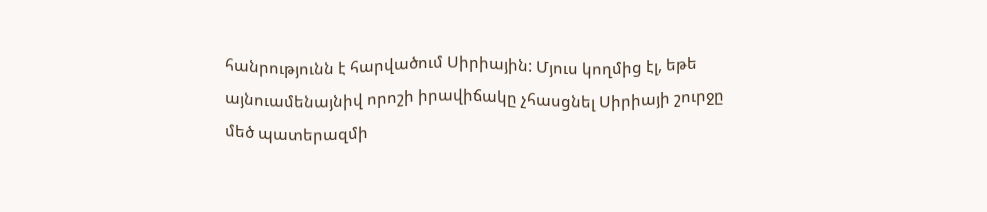հանրությունն է հարվածում Սիրիային: Մյուս կողմից էլ, եթե այնուամենայնիվ որոշի իրավիճակը չհասցնել Սիրիայի շուրջը մեծ պատերազմի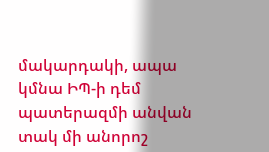մակարդակի, ապա կմնա ԻՊ-ի դեմ պատերազմի անվան տակ մի անորոշ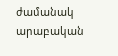ժամանակ արաբական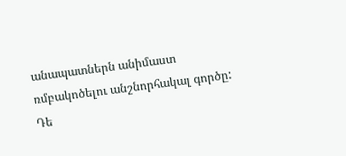անապատներն անիմաստ ռմբակոծելու անշնորհակալ գործը:
Դե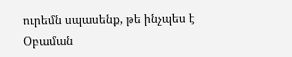ուրեմն սպասենք, թե ինչպես է Օբաման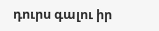դուրս գալու իր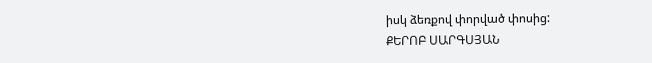իսկ ձեռքով փորված փոսից:
ՔԵՐՈԲ ՍԱՐԳՍՅԱՆ